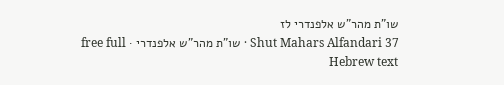שו"ת מהר"ש אלפנדרי לז
Shut Mahars Alfandari 37 · שו"ת מהר"ש אלפנדרי · free full Hebrew text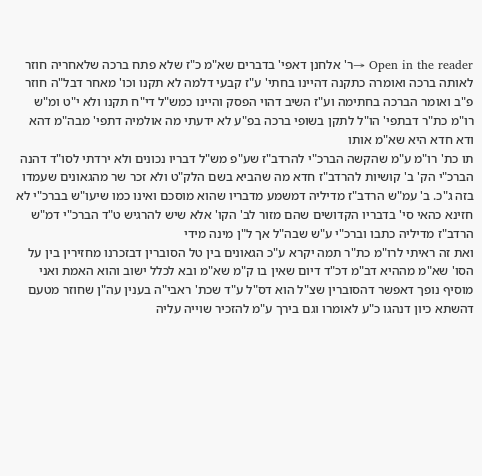Open in the reader →ר' אלחנן דאפי' בדברים שא"מ כ"ז שלא פתח ברכה שלאחריה חוזר לאותה ברכה ואומרה כתקנה דהיינו בחתי' ע"ז קבעי דלמה לא תקנו וכו' מאחר דבל"ה חוזר פ"ב ואומר הברכה בחתימה וע"ז השיב דהוי הפסק והיינו כמש"ל די"ח תקנו ולא י"ט ומ"ש רו"מ כת"ר דבתפי' הו"ל לתקן בשופי ברכה בפ"ע לא ידעתי מה אולמיה דתפי' מבה"מ דהא ודא חדא היא שא"מ אותו
תו כת' רו"מ ע"מ שהקשה הברכ"י להרדב"ז שע"פ מש"ל דבריו נכונים ולא ירדתי לסו"ד דהנה הברכ"י הק' ב' קושיות להרדב"ז חדא מה שהביא בשם הלק"ט ולא זכר שר מהגאונים שעמדו בזה ג"כ. ב' עמ"ש הרדב"ז מדיליה דמשמע מדבריו שהוא מוסכם ואינו כמו שיעו"ש בברכ"י לא חזינא כהאי סי' בדבריו הקדושים שהם מזור לב' הקו' אלא שיש להרגיש ט"ד הברכ"י דמ"ש הרדב"ז מדיליה כתבו וברכ"י ע"ש שבה"ל אך ל"ן מינה מידי
ואת זה ראיתי לרו"מ כת"ר תמה יקרא ע"כ הגאונים בין טל הסוברין דבזכרנו מחזירין בין על הסו' שא"מ מההיא דב"מ דכ"ד דיום שאין בו ק"מ שא"מ ובא לכלל ישוב והוא האמת ואני מוסיף נופך דאפשר דהסוברין שצ"ל הוא דס"ל ע"ד שכת' ראבי"ה בענין עה"ן שחוזר מטעם דהשתא כיון דנהגו כ"ע לאומרו וגם בירך ע"מ להזכיר שוייה עליה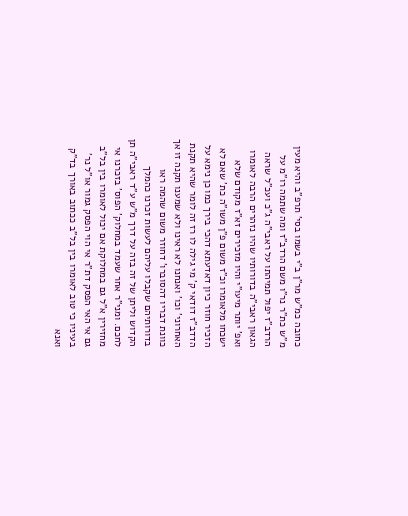כחובה כמ"ש מר"ן ב"י בשמו בסי' תרפ"ב והיא מעין מ"ש כת"ר נר"ו משם הרדב"ז ומה שתמה רו"מ על הרדב"ז יפול תמיהתו על ראבי"ה ג"כ ועכ"ל שראה הגאון ראבי"ה בדורותיו שהיו נזהרים הרבה לאומרו ואפ' יותר מיעו"י והיו מזכירים זא"ז מקודם שלא ישכחו מלאומרו וכ"ז משום פ"ן משו"ה כת' שאם לא הזכיר חוזר כיון דאדעתא דהכי בירך כמו כן נימא על הדדב"ז דודאי ק' מי גילה לו רז זה לומר שהיא תקנת האחרוני' וכו' ואנחנו לא ראינו ולא שמענו תקנה זו אך כוונת דבריו דהסוברו' דחוזר משום שהמה ראו בדורותיהם שקבלו עליהם לעשות זכרנו כהמלך הקדוש וליתן של זה בזה על דרך מ"ש ע"ד ראבי"ה תן לחכם. ומני"ר אחר שעמד במחלוק' הפוס' בזכרנו אי מחזירין א"ל גם במחלוקת אם יכול לאומרו בין בל"ב גם אי האי הפסק דת"ר אי הוי הפסק גמור או"ל נר' בעיניו כי טוב לאומרו בין בל"ב ככתוב באורך בד"ק ואנא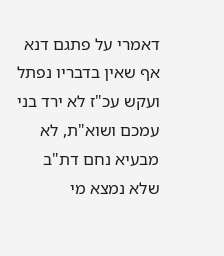דאמרי על פתגם דנא אף שאין בדבריו נפתל ועקש עכ"ז לא ירד בני עמכם ושוא"ת, לא מבעיא נחם דת"ב שלא נמצא מי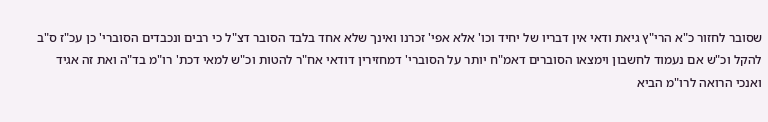שסובר לחזור כ"א הרי"ץ גיאת ודאי אין דבריו של יחיד וכו' אלא אפי' זכרנו ואינך שלא אחד בלבד הסובר דצ"ל כי רבים ונכבדים הסוברי' כן עכ"ז ס"ב להקל וכ"ש אם נעמוד לחשבון וימצאו הסוברים דאמ"ח יותר על הסוברי' דמחזירין דודאי אח"ר להטות וכ"ש למאי דכת' רו"מ בד"ה ואת זה אגיד
ואנכי הרואה לרו"מ הביא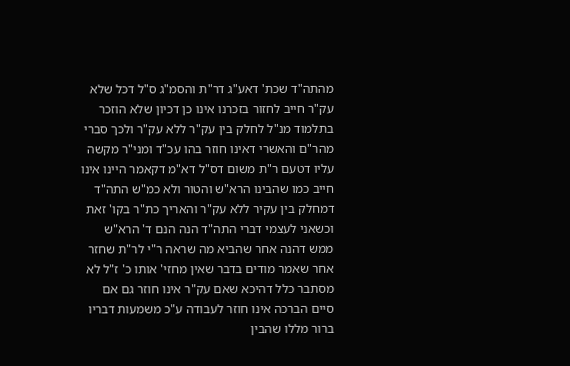מהתה"ד שכת' דאע"ג דר"ת והסמ"ג ס"ל דכל שלא עק"ר חייב לחזור בזכרנו אינו כן דכיון שלא הוזכר בתלמוד מנ"ל לחלק בין עק"ר ללא עק"ר ולכך סברי מהר"ם והאשרי דאינו חוזר בהו עכ"ד ומני"ר מקשה עליו דטעם ר"ת משום דס"ל דא"מ דקאמר היינו אינו חייב כמו שהבינו הרא"ש והטור ולא כמ"ש התה"ד דמחלק בין עקיר ללא עק"ר והאריך כת"ר בקו' זאת
וכשאני לעצמי דברי התה"ד הנה הנם ד' הרא"ש ממש דהנה אחר שהביא מה שראה ר"י לר"ת שחזר אחר שאמר מודים בדבר שאין מחזי' אותו כ' ז"ל לא מסתבר כלל דהיכא שאם עק"ר אינו חוזר גם אם סיים הברכה אינו חוזר לעבודה ע"כ משמעות דבריו ברור מללו שהבין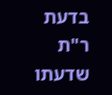בדעת ר"ת שדעתו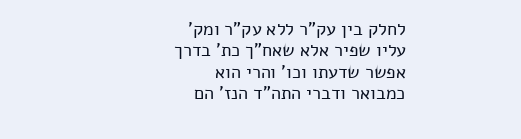לחלק בין עק"ר ללא עק"ר ומק' עליו שפיר אלא שאח"ך כת' בדרך אפשר שדעתו וכו' והרי הוא כמבואר ודברי התה"ד הנז' הם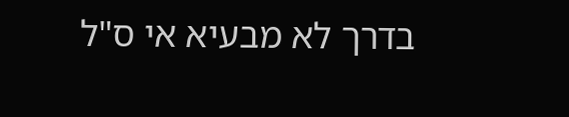בדרך לא מבעיא אי ס"ל